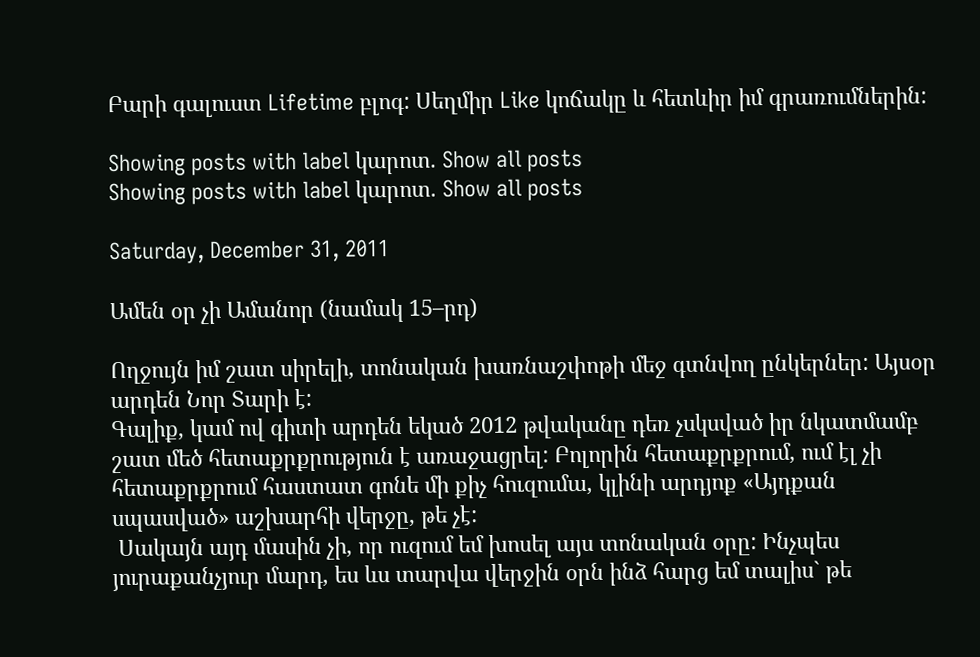Բարի գալուստ Lifetime բլոգ: Սեղմիր Like կոճակը և հետևիր իմ գրառումներին:

Showing posts with label կարոտ. Show all posts
Showing posts with label կարոտ. Show all posts

Saturday, December 31, 2011

Ամեն օր չի Ամանոր (նամակ 15–րդ)

Ողջույն իմ շատ սիրելի, տոնական խառնաշփոթի մեջ գտնվող ընկերներ: Այսօր արդեն Նոր Տարի է:
Գալիք, կամ ով գիտի արդեն եկած 2012 թվականը դեռ չսկսված իր նկատմամբ շատ մեծ հետաքրքրություն է առաջացրել: Բոլորին հետաքրքրում, ում էլ չի հետաքրքրում հաստատ գոնե մի քիչ հուզումա, կլինի արդյոք «Այդքան սպասված» աշխարհի վերջը, թե չէ:
 Սակայն այդ մասին չի, որ ուզում եմ խոսել այս տոնական օրը: Ինչպես յուրաքանչյուր մարդ, ես ևս տարվա վերջին օրն ինձ հարց եմ տալիս` թե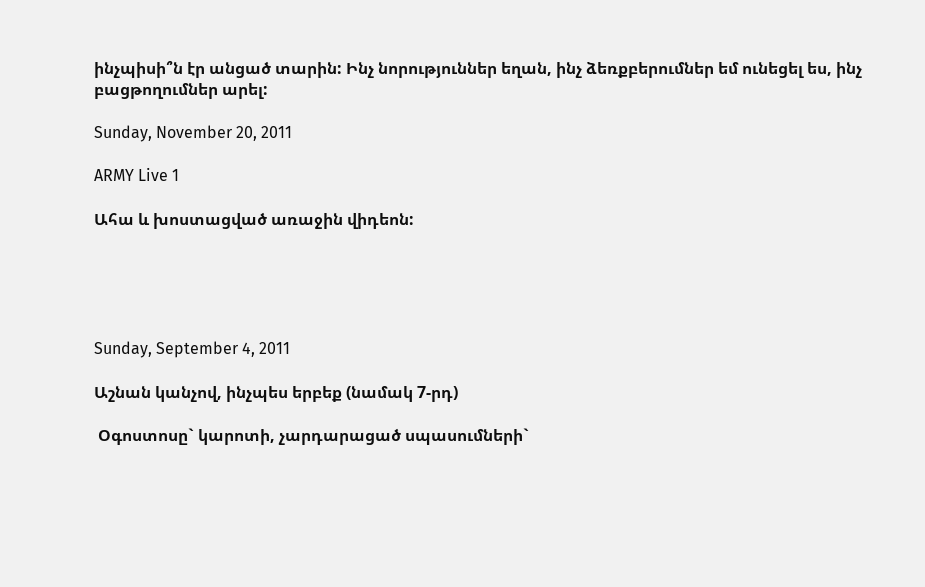ինչպիսի՞ն էր անցած տարին: Ինչ նորություններ եղան, ինչ ձեռքբերումներ եմ ունեցել ես, ինչ բացթողումներ արել:

Sunday, November 20, 2011

ARMY Live 1

Ահա և խոստացված առաջին վիդեոն:





Sunday, September 4, 2011

Աշնան կանչով, ինչպես երբեք (նամակ 7-րդ)

 Օգոստոսը` կարոտի, չարդարացած սպասումների`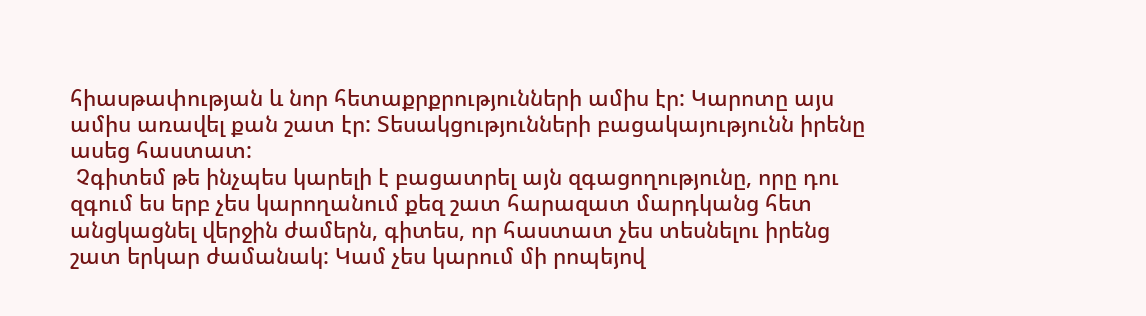հիասթափության և նոր հետաքրքրությունների ամիս էր: Կարոտը այս ամիս առավել քան շատ էր: Տեսակցությունների բացակայությունն իրենը ասեց հաստատ:
 Չգիտեմ թե ինչպես կարելի է բացատրել այն զգացողությունը, որը դու զգում ես երբ չես կարողանում քեզ շատ հարազատ մարդկանց հետ անցկացնել վերջին ժամերն, գիտես, որ հաստատ չես տեսնելու իրենց շատ երկար ժամանակ: Կամ չես կարում մի րոպեյով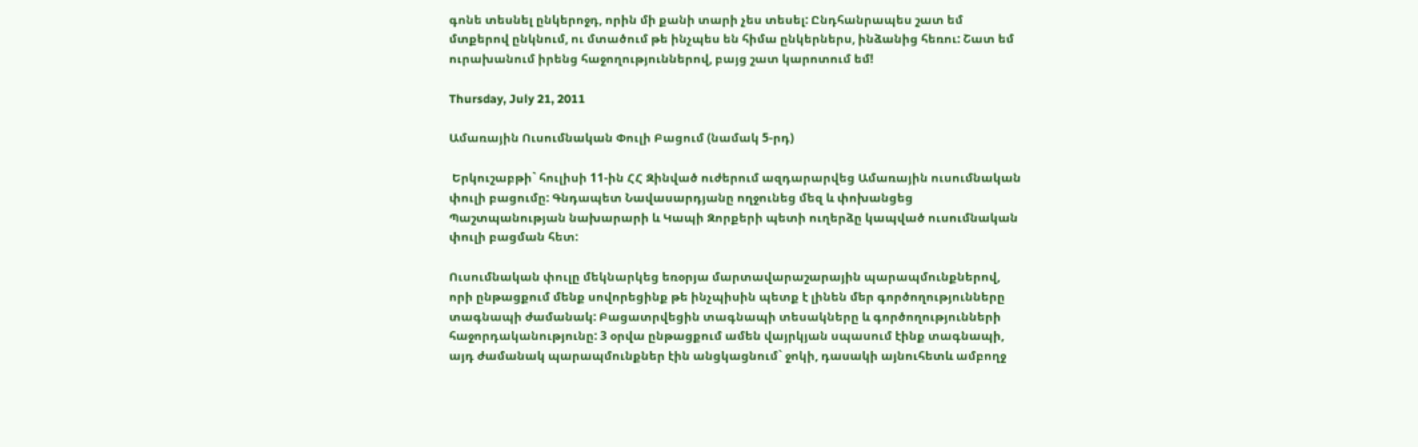գոնե տեսնել ընկերոջդ, որին մի քանի տարի չես տեսել: Ընդհանրապես շատ եմ մտքերով ընկնում, ու մտածում թե ինչպես են հիմա ընկերներս, ինձանից հեռու: Շատ եմ ուրախանում իրենց հաջողություններով, բայց շատ կարոտում եմ!

Thursday, July 21, 2011

Ամառային Ուսումնական Փուլի Բացում (նամակ 5-րդ)

 Երկուշաբթի` հուլիսի 11-ին ՀՀ Զինված ուժերում ազդարարվեց Ամառային ուսումնական փուլի բացումը: Գնդապետ Նավասարդյանը ողջունեց մեզ և փոխանցեց Պաշտպանության նախարարի և Կապի Զորքերի պետի ուղերձը կապված ուսումնական փուլի բացման հետ:

Ուսումնական փուլը մեկնարկեց եռօրյա մարտավարաշարային պարապմունքներով, որի ընթացքում մենք սովորեցինք թե ինչպիսին պետք է լինեն մեր գործողությունները տագնապի ժամանակ: Բացատրվեցին տագնապի տեսակները և գործողությունների հաջորդականությունը: 3 օրվա ընթացքում ամեն վայրկյան սպասում էինք տագնապի, այդ ժամանակ պարապմունքներ էին անցկացնում` ջոկի, դասակի այնուհետև ամբողջ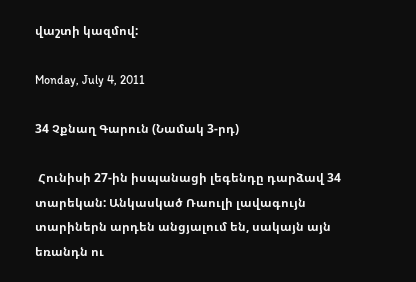վաշտի կազմով:

Monday, July 4, 2011

34 Չքնաղ Գարուն (Նամակ 3-րդ)

 Հունիսի 27-ին իսպանացի լեգենդը դարձավ 34 տարեկան: Անկասկած Ռաուլի լավագույն տարիներն արդեն անցյալում են, սակայն այն եռանդն ու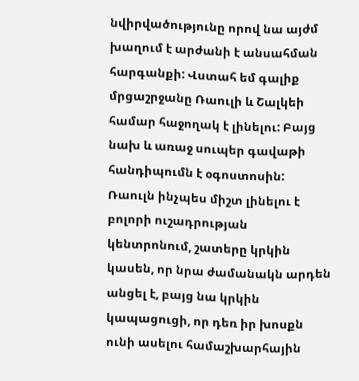նվիրվածությունը որով նա այժմ խաղում է արժանի է անսահման հարգանքի: Վստահ եմ գալիք մրցաշրջանը Ռաուլի և Շալկեի համար հաջողակ է լինելու: Բայց նախ և առաջ սուպեր գավաթի հանդիպումն է օգոստոսին: Ռաուլն ինչպես միշտ լինելու է բոլորի ուշադրության կենտրոնում, շատերը կրկին կասեն, որ նրա ժամանակն արդեն անցել է, բայց նա կրկին կապացուցի, որ դեռ իր խոսքն ունի ասելու համաշխարհային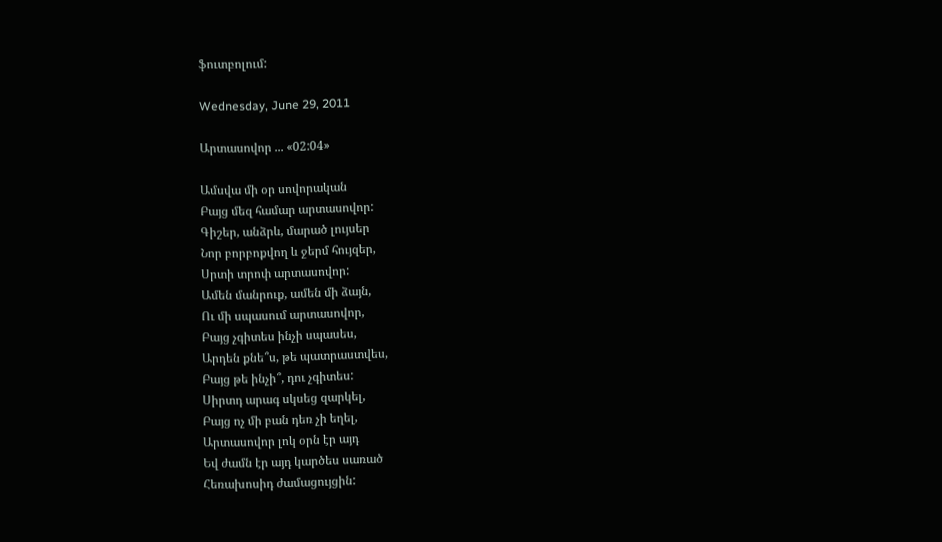ֆուտբոլում:

Wednesday, June 29, 2011

Արտասովոր ... «02:04»

Ամսվա մի օր սովորական
Բայց մեզ համար արտասովոր:
Գիշեր, անձրև, մարած լույսեր
Նոր բորբոքվող և ջերմ հույզեր,
Սրտի տրոփ արտասովոր:
Ամեն մանրուք, ամեն մի ձայն,
Ու մի սպասում արտասովոր,
Բայց չգիտես ինչի սպասես,
Արդեն քնե՞ս, թե պատրաստվես,
Բայց թե ինչի՞, դու չգիտես:
Սիրտդ արագ սկսեց զարկել,
Բայց ոչ մի բան դեռ չի եղել,
Արտասովոր լոկ օրն էր այդ
Եվ ժամն էր այդ կարծես սառած
Հեռախոսիդ ժամացույցին: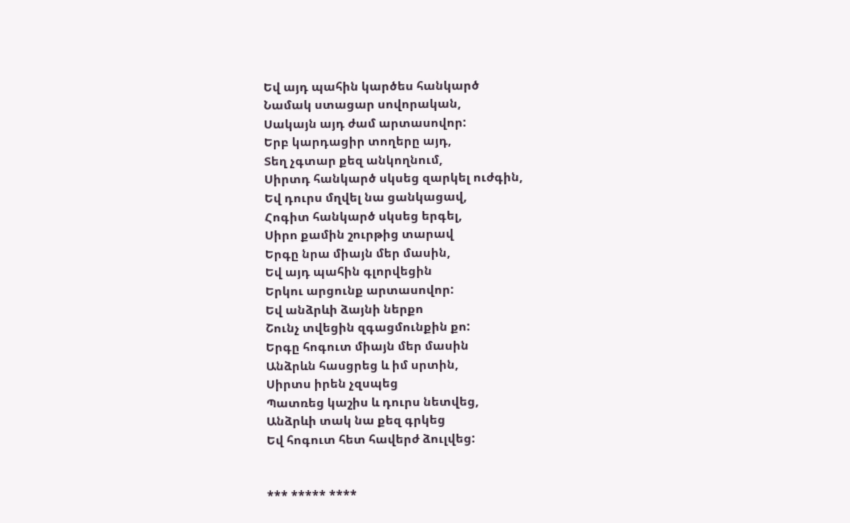Եվ այդ պահին կարծես հանկարծ
Նամակ ստացար սովորական,
Սակայն այդ ժամ արտասովոր:
Երբ կարդացիր տողերը այդ,
Տեղ չգտար քեզ անկողնում,
Սիրտդ հանկարծ սկսեց զարկել ուժգին,
Եվ դուրս մղվել նա ցանկացավ,
Հոգիտ հանկարծ սկսեց երգել,
Սիրո քամին շուրթից տարավ
Երգը նրա միայն մեր մասին,
Եվ այդ պահին գլորվեցին
Երկու արցունք արտասովոր:
Եվ անձրևի ձայնի ներքո
Շունչ տվեցին զգացմունքին քո:
Երգը հոգուտ միայն մեր մասին
Անձրևն հասցրեց և իմ սրտին,
Սիրտս իրեն չզսպեց
Պատռեց կաշիս և դուրս նետվեց,
Անձրևի տակ նա քեզ գրկեց
Եվ հոգուտ հետ հավերժ ձուլվեց:


*** ***** ****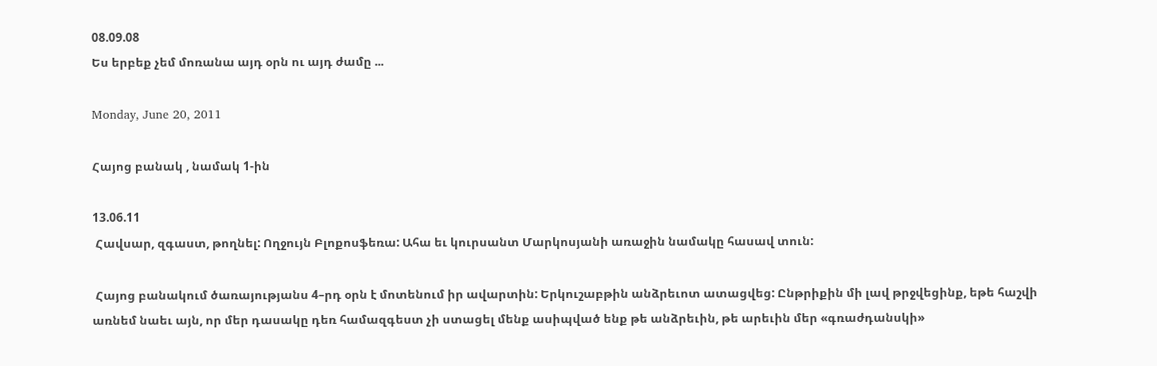08.09.08
Ես երբեք չեմ մոռանա այդ օրն ու այդ ժամը ...

Monday, June 20, 2011

Հայոց բանակ , նամակ 1-ին

13.06.11
 Հավսար, զգաստ, թողնել: Ողջույն Բլոքոսֆեռա: Ահա եւ կուրսանտ Մարկոսյանի առաջին նամակը հասավ տուն:

 Հայոց բանակում ծառայությանս 4–րդ օրն է մոտենում իր ավարտին: Երկուշաբթին անձրեւոտ ատացվեց: Ընթրիքին մի լավ թրջվեցինք, եթե հաշվի առնեմ նաեւ այն, որ մեր դասակը դեռ համազգեստ չի ստացել մենք ասիպված ենք թե անձրեւին, թե արեւին մեր «գռաժդանսկի»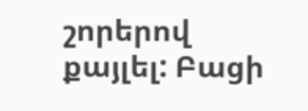շորերով քայլել: Բացի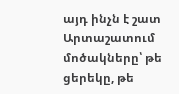այդ ինչն է շատ Արտաշատում մոծակները՝ թե ցերեկը, թե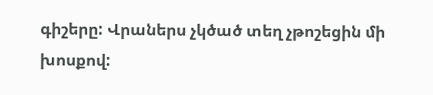գիշերը: Վրաներս չկծած տեղ չթոշեցին մի խոսքով: